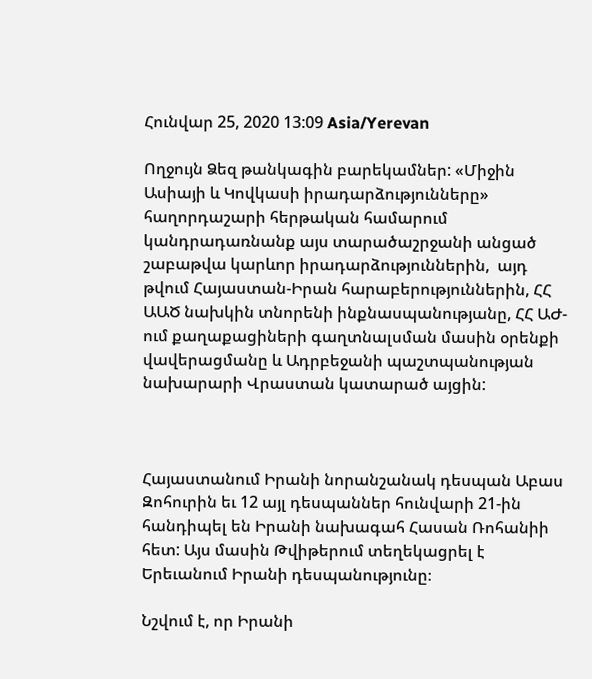Հունվար 25, 2020 13:09 Asia/Yerevan

Ողջույն Ձեզ թանկագին բարեկամներ: «Միջին Ասիայի և Կովկասի իրադարձությունները» հաղորդաշարի հերթական համարում կանդրադառնանք այս տարածաշրջանի անցած շաբաթվա կարևոր իրադարձություններին,  այդ թվում Հայաստան-Իրան հարաբերություններին, ՀՀ ԱԱԾ նախկին տնորենի ինքնասպանությանը, ՀՀ ԱԺ-ում քաղաքացիների գաղտնալսման մասին օրենքի վավերացմանը և Ադրբեջանի պաշտպանության նախարարի Վրաստան կատարած այցին:



Հայաստանում Իրանի նորանշանակ դեսպան Աբաս Զոհուրին եւ 12 այլ դեսպաններ հունվարի 21-ին հանդիպել են Իրանի նախագահ Հասան Ռոհանիի հետ: Այս մասին Թվիթերում տեղեկացրել է Երեւանում Իրանի դեսպանությունը։

Նշվում է, որ Իրանի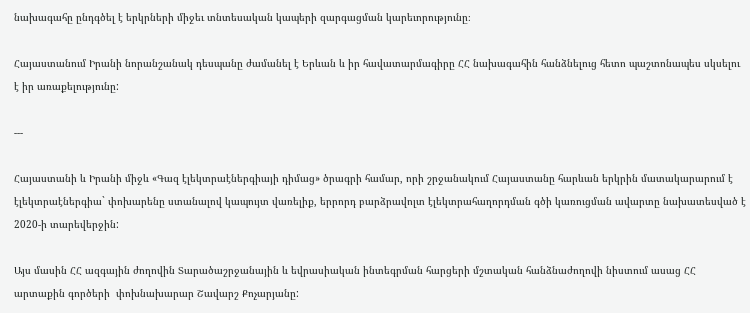նախագահը ընդգծել է երկրների միջեւ տնտեսական կապերի զարգացման կարեւորությունը։

Հայաստանում Իրանի նորանշանակ դեսպանը ժամանել է Երևան և իր հավատարմագիրը ՀՀ նախագահին հանձնելուց հետո պաշտոնապես սկսելու է իր առաքելությունը:

---

Հայաստանի և Իրանի միջև «Գազ էլեկտրաէներգիայի դիմաց» ծրագրի համար, որի շրջանակում Հայաստանը հարևան երկրին մատակարարում է էլեկտրաէներգիա` փոխարենը ստանալով կապույտ վառելիք, երրորդ բարձրավոլտ էլեկտրահաղորդման գծի կառուցման ավարտը նախատեսված է 2020-ի տարեվերջին:

Այս մասին ՀՀ ազգային ժողովին Տարածաշրջանային և եվրասիական ինտեգրման հարցերի մշտական հանձնաժողովի նիստում ասաց ՀՀ արտաքին գործերի  փոխնախարար Շավարշ Քոչարյանը: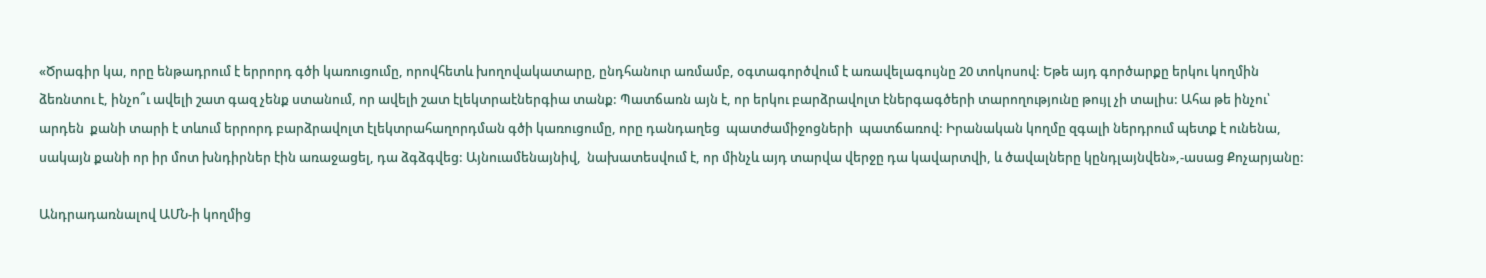«Ծրագիր կա, որը ենթադրում է երրորդ գծի կառուցումը, որովհետև խողովակատարը, ընդհանուր առմամբ, օգտագործվում է առավելագույնը 20 տոկոսով: Եթե այդ գործարքը երկու կողմին ձեռնտու է, ինչո՞ւ ավելի շատ գազ չենք ստանում, որ ավելի շատ էլեկտրաէներգիա տանք: Պատճառն այն է, որ երկու բարձրավոլտ էներգագծերի տարողությունը թույլ չի տալիս: Ահա թե ինչու՝ արդեն  քանի տարի է տևում երրորդ բարձրավոլտ էլեկտրահաղորդման գծի կառուցումը, որը դանդաղեց  պատժամիջոցների  պատճառով: Իրանական կողմը զգալի ներդրում պետք է ունենա, սակայն քանի որ իր մոտ խնդիրներ էին առաջացել, դա ձգձգվեց: Այնուամենայնիվ,  նախատեսվում է, որ մինչև այդ տարվա վերջը դա կավարտվի, և ծավալները կընդլայնվեն»,-ասաց Քոչարյանը:

Անդրադառնալով ԱՄՆ-ի կողմից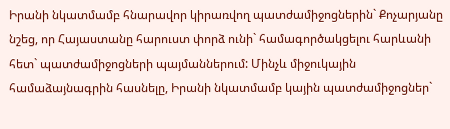Իրանի նկատմամբ հնարավոր կիրառվող պատժամիջոցներին` Քոչարյանը նշեց, որ Հայաստանը հարուստ փորձ ունի` համագործակցելու հարևանի հետ` պատժամիջոցների պայմաններում: Մինչև միջուկային համաձայնագրին հասնելը, Իրանի նկատմամբ կային պատժամիջոցներ`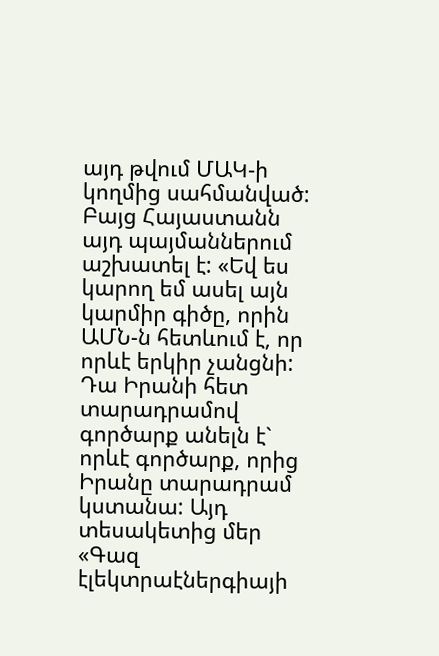այդ թվում ՄԱԿ-ի կողմից սահմանված: Բայց Հայաստանն այդ պայմաններում աշխատել է: «Եվ ես կարող եմ ասել այն կարմիր գիծը, որին ԱՄՆ-ն հետևում է, որ որևէ երկիր չանցնի: Դա Իրանի հետ տարադրամով գործարք անելն է` որևէ գործարք, որից Իրանը տարադրամ կստանա: Այդ տեսակետից մեր «Գազ էլեկտրաէներգիայի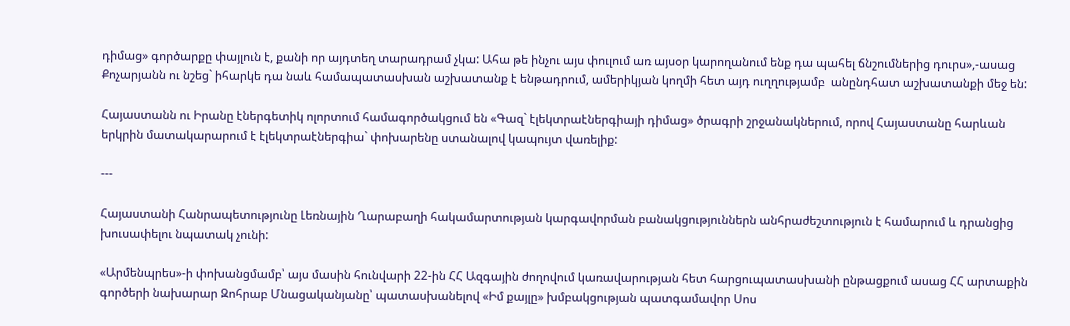դիմաց» գործարքը փայլուն է, քանի որ այդտեղ տարադրամ չկա: Ահա թե ինչու այս փուլում առ այսօր կարողանում ենք դա պահել ճնշումներից դուրս»,-ասաց Քոչարյանն ու նշեց` իհարկե դա նաև համապատասխան աշխատանք է ենթադրում, ամերիկյան կողմի հետ այդ ուղղությամբ  անընդհատ աշխատանքի մեջ են:

Հայաստանն ու Իրանը էներգետիկ ոլորտում համագործակցում են «Գազ` էլեկտրաէներգիայի դիմաց» ծրագրի շրջանակներում, որով Հայաստանը հարևան երկրին մատակարարում է էլեկտրաէներգիա` փոխարենը ստանալով կապույտ վառելիք:

---

Հայաստանի Հանրապետությունը Լեռնային Ղարաբաղի հակամարտության կարգավորման բանակցություններն անհրաժեշտություն է համարում և դրանցից խուսափելու նպատակ չունի:

«Արմենպրես»-ի փոխանցմամբ՝ այս մասին հունվարի 22-ին ՀՀ Ազգային ժողովում կառավարության հետ հարցուպատասխանի ընթացքում ասաց ՀՀ արտաքին գործերի նախարար Զոհրաբ Մնացականյանը՝ պատասխանելով «Իմ քայլը» խմբակցության պատգամավոր Սոս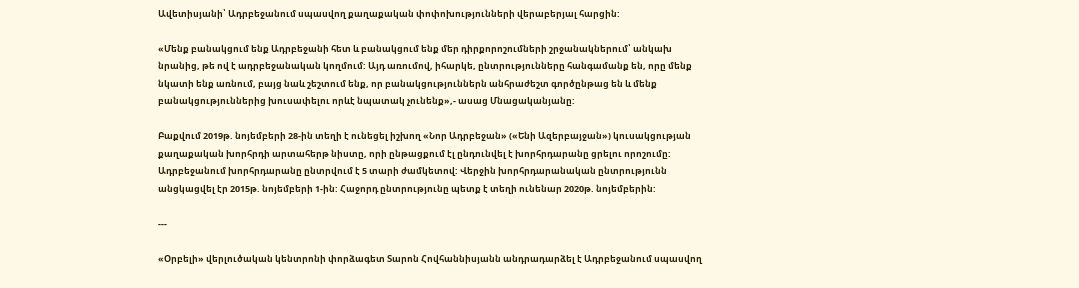Ավետիսյանի՝ Ադրբեջանում սպասվող քաղաքական փոփոխությունների վերաբերյալ հարցին:

«Մենք բանակցում ենք Ադրբեջանի հետ և բանակցում ենք մեր դիրքորոշումների շրջանակներում՝ անկախ նրանից, թե ով է ադրբեջանական կողմում: Այդ առումով, իհարկե, ընտրությունները հանգամանք են, որը մենք նկատի ենք առնում, բայց նաև շեշտում ենք, որ բանակցություններն անհրաժեշտ գործընթաց են և մենք բանակցություններից խուսափելու որևէ նպատակ չունենք»,- ասաց Մնացականյանը:

Բաքվում 2019թ. նոյեմբերի 28-ին տեղի է ունեցել իշխող «Նոր Ադրբեջան» («Ենի Ազերբայջան») կուսակցության քաղաքական խորհրդի արտահերթ նիստը, որի ընթացքում էլ ընդունվել է խորհրդարանը ցրելու որոշումը: Ադրբեջանում խորհրդարանը ընտրվում է 5 տարի ժամկետով: Վերջին խորհրդարանական ընտրությունն անցկացվել էր 2015թ. նոյեմբերի 1-ին: Հաջորդ ընտրությունը պետք է տեղի ունենար 2020թ. նոյեմբերին:

---

«Օրբելի» վերլուծական կենտրոնի փորձագետ Տարոն Հովհաննիսյանն անդրադարձել է Ադրբեջանում սպասվող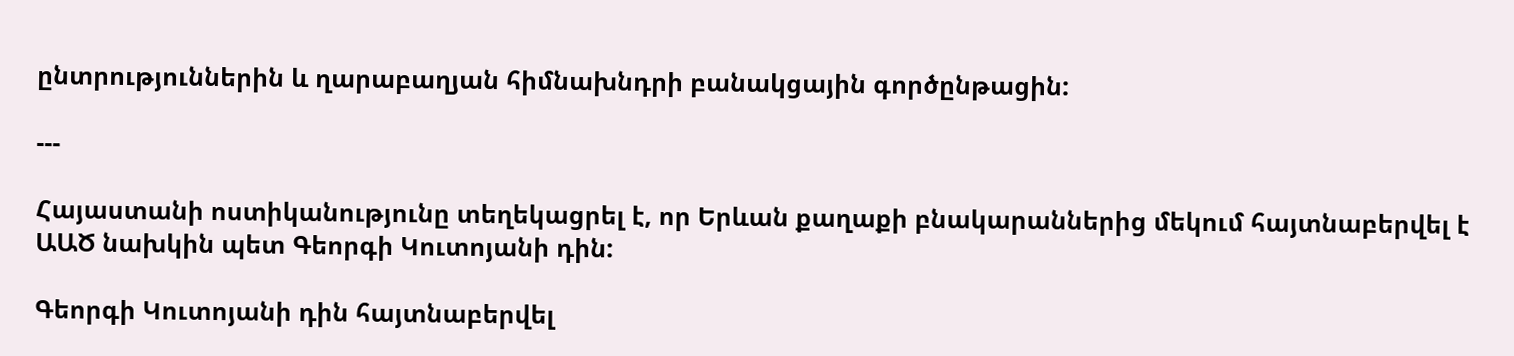ընտրություններին և ղարաբաղյան հիմնախնդրի բանակցային գործընթացին:

---

Հայաստանի ոստիկանությունը տեղեկացրել է, որ Երևան քաղաքի բնակարաններից մեկում հայտնաբերվել է ԱԱԾ նախկին պետ Գեորգի Կուտոյանի դին:

Գեորգի Կուտոյանի դին հայտնաբերվել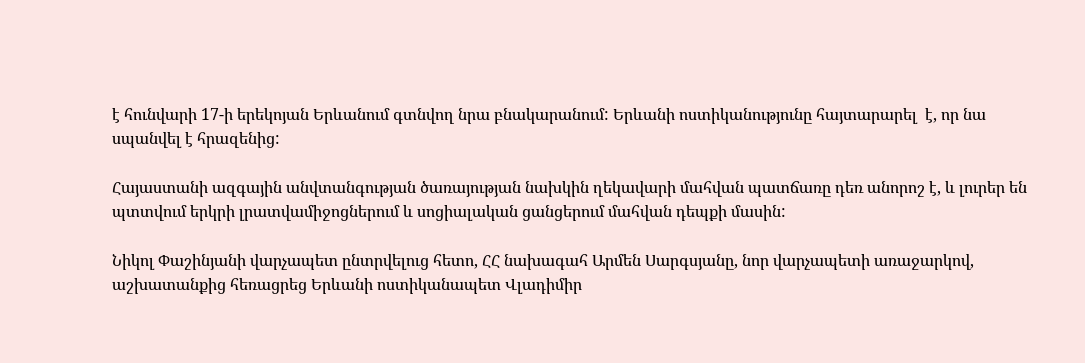է հունվարի 17-ի երեկոյան Երևանում գտնվող նրա բնակարանում: Երևանի ոստիկանությունը հայտարարել  է, որ նա սպանվել է հրազենից:

Հայաստանի ազգային անվտանգության ծառայության նախկին ղեկավարի մահվան պատճառը դեռ անորոշ է, և լուրեր են պտտվում երկրի լրատվամիջոցներում և սոցիալական ցանցերում մահվան դեպքի մասին:

Նիկոլ Փաշինյանի վարչապետ ընտրվելուց հետո, ՀՀ նախագահ Արմեն Սարգսյանը, նոր վարչապետի առաջարկով, աշխատանքից հեռացրեց Երևանի ոստիկանապետ Վլադիմիր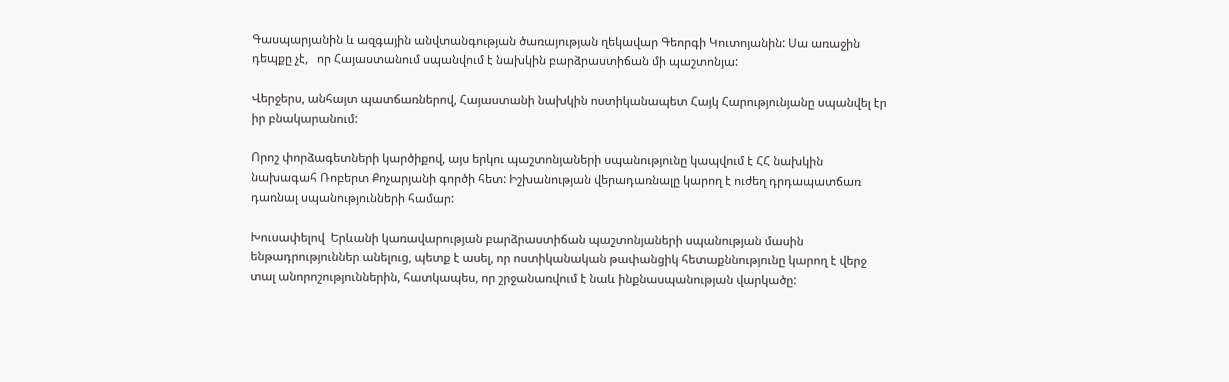Գասպարյանին և ազգային անվտանգության ծառայության ղեկավար Գեորգի Կուտոյանին: Սա առաջին դեպքը չէ,   որ Հայաստանում սպանվում է նախկին բարձրաստիճան մի պաշտոնյա:

Վերջերս, անհայտ պատճառներով, Հայաստանի նախկին ոստիկանապետ Հայկ Հարությունյանը սպանվել էր իր բնակարանում:

Որոշ փորձագետների կարծիքով, այս երկու պաշտոնյաների սպանությունը կապվում է ՀՀ նախկին նախագահ Ռոբերտ Քոչարյանի գործի հետ: Իշխանության վերադառնալը կարող է ուժեղ դրդապատճառ դառնալ սպանությունների համար:

Խուսափելով  Երևանի կառավարության բարձրաստիճան պաշտոնյաների սպանության մասին ենթադրություններ անելուց, պետք է ասել, որ ոստիկանական թափանցիկ հետաքննությունը կարող է վերջ տալ անորոշություններին, հատկապես, որ շրջանառվում է նաև ինքնասպանության վարկածը: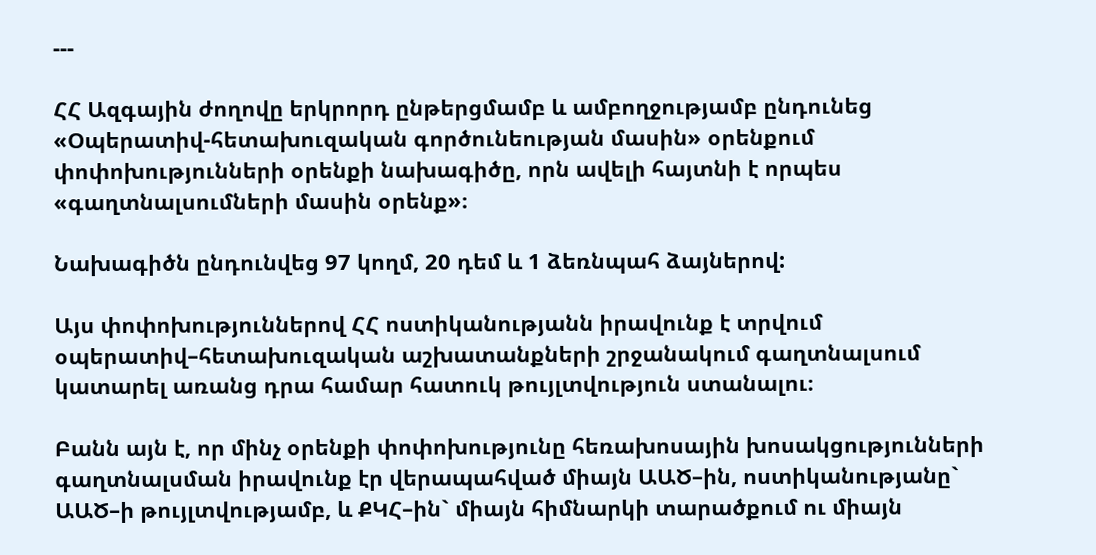---

ՀՀ Ազգային ժողովը երկրորդ ընթերցմամբ և ամբողջությամբ ընդունեց «Օպերատիվ-հետախուզական գործունեության մասին» օրենքում փոփոխությունների օրենքի նախագիծը, որն ավելի հայտնի է որպես «գաղտնալսումների մասին օրենք»։

Նախագիծն ընդունվեց 97 կողմ, 20 դեմ և 1 ձեռնպահ ձայներով:

Այս փոփոխություններով ՀՀ ոստիկանությանն իրավունք է տրվում օպերատիվ–հետախուզական աշխատանքների շրջանակում գաղտնալսում կատարել առանց դրա համար հատուկ թույլտվություն ստանալու։

Բանն այն է, որ մինչ օրենքի փոփոխությունը հեռախոսային խոսակցությունների գաղտնալսման իրավունք էր վերապահված միայն ԱԱԾ–ին, ոստիկանությանը` ԱԱԾ–ի թույլտվությամբ, և ՔԿՀ–ին` միայն հիմնարկի տարածքում ու միայն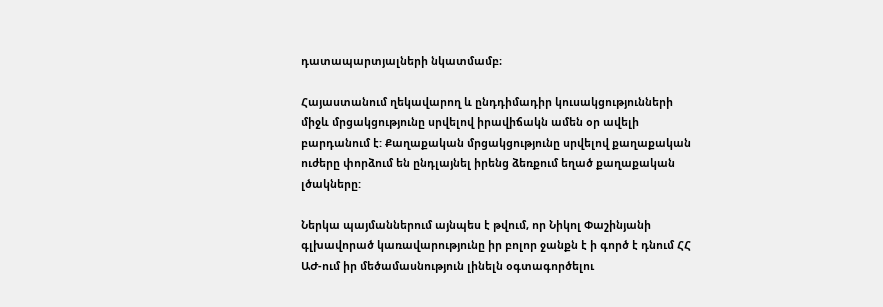դատապարտյալների նկատմամբ։

Հայաստանում ղեկավարող և ընդդիմադիր կուսակցությունների միջև մրցակցությունը սրվելով իրավիճակն ամեն օր ավելի բարդանում է: Քաղաքական մրցակցությունը սրվելով քաղաքական ուժերը փորձում են ընդլայնել իրենց ձեռքում եղած քաղաքական լծակները:

Ներկա պայմաններում այնպես է թվում, որ Նիկոլ Փաշինյանի գլխավորած կառավարությունը իր բոլոր ջանքն է ի գործ է դնում ՀՀ ԱԺ-ում իր մեծամասնություն լինելն օգտագործելու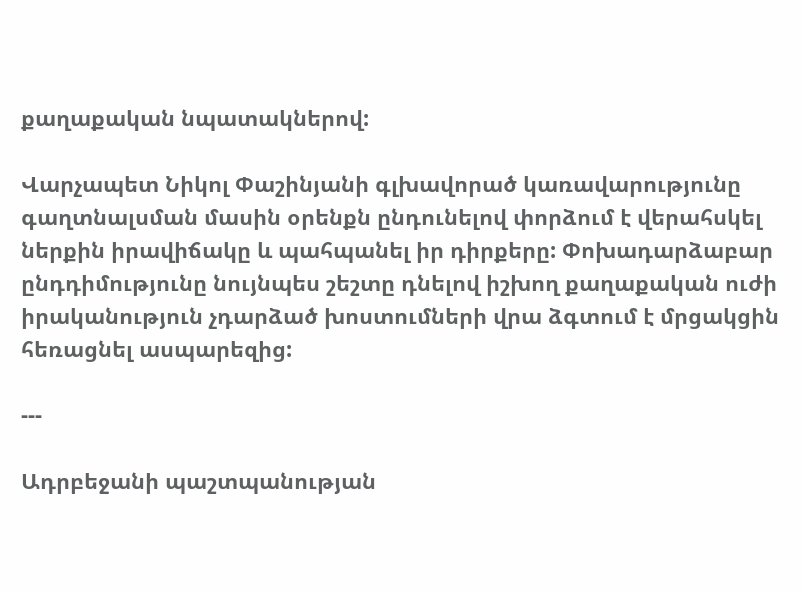քաղաքական նպատակներով:

Վարչապետ Նիկոլ Փաշինյանի գլխավորած կառավարությունը գաղտնալսման մասին օրենքն ընդունելով փորձում է վերահսկել ներքին իրավիճակը և պահպանել իր դիրքերը: Փոխադարձաբար ընդդիմությունը նույնպես շեշտը դնելով իշխող քաղաքական ուժի իրականություն չդարձած խոստումների վրա ձգտում է մրցակցին հեռացնել ասպարեզից:

---

Ադրբեջանի պաշտպանության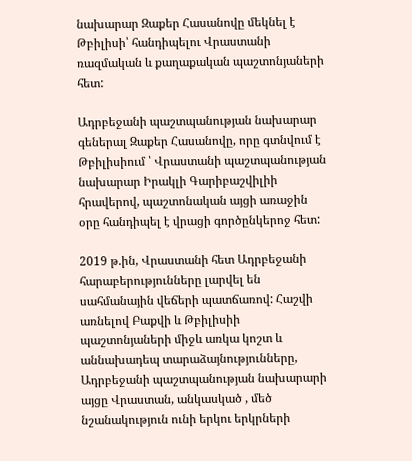նախարար Զաքեր Հասանովը մեկնել է Թբիլիսի՝ հանդիպելու Վրաստանի ռազմական և քաղաքական պաշտոնյաների հետ:

Ադրբեջանի պաշտպանության նախարար գեներալ Զաքեր Հասանովը, որը գտնվում է Թբիլիսիում ՝ Վրաստանի պաշտպանության նախարար Իրակլի Գարիբաշվիլիի հրավերով, պաշտոնական այցի առաջին օրը հանդիպել է վրացի գործընկերոջ հետ:

2019 թ.ին, Վրաստանի հետ Ադրբեջանի հարաբերությունները լարվել են սահմանային վեճերի պատճառով: Հաշվի առնելով Բաքվի և Թբիլիսիի պաշտոնյաների միջև առկա կոշտ և աննախադեպ տարաձայնությունները, Ադրբեջանի պաշտպանության նախարարի այցը Վրաստան, անկասկած , մեծ նշանակություն ունի երկու երկրների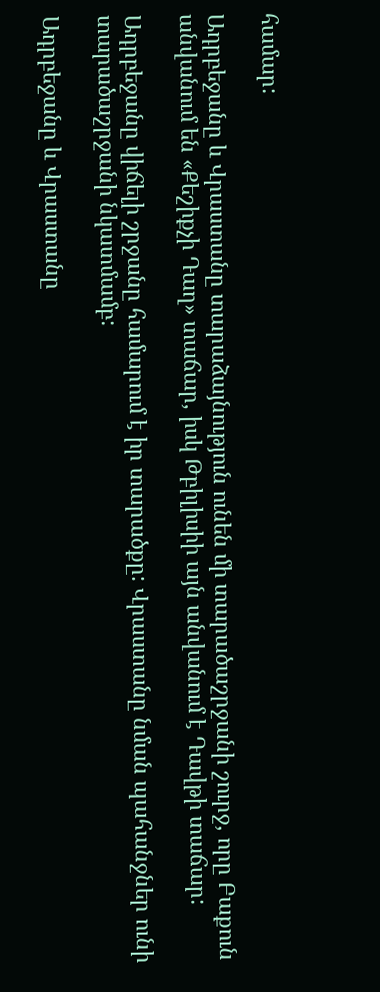համար:

Ադրբեջանը և Վրաստանը տարաձայնություն ունեն մի տարածաշրջանի շուրջ, որը Բաքուն անվանում են «Քեշիքչի Դաղ» տաճար, իսկ Թբիլիսիի այն անվանում է Դավթի տաճար:

Ադրբեջանը վիճելի շրջանը համարում է իր տարածքը: Վրաստանը նման պահանջներ ունի տարածաշրջանի նկատմամբ:

Ադրբեջանը և Վրաստանը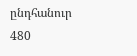ընդհանուր 480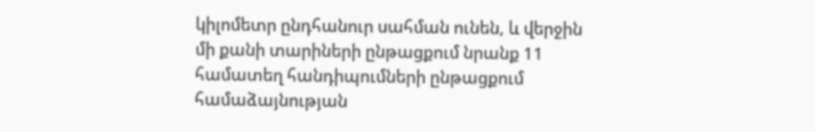կիլոմետր ընդհանուր սահման ունեն, և վերջին մի քանի տարիների ընթացքում նրանք 11 համատեղ հանդիպումների ընթացքում համաձայնության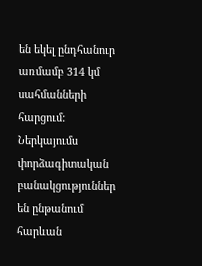են եկել ընդհանուր առմամբ 314 կմ սահմանների հարցում: Ներկայումս փորձագիտական բանակցություններ են ընթանում հարևան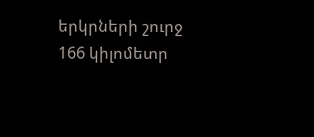երկրների շուրջ 166 կիլոմետր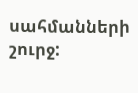սահմանների շուրջ: